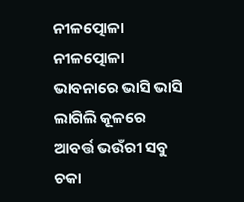ନୀଳତ୍ପୋଳା
ନୀଳତ୍ପୋଳା
ଭାବନାରେ ଭାସି ଭାସି
ଲାଗିଲି କୂଳରେ
ଆବର୍ତ୍ତ ଭଉଁରୀ ସବୁ
ଚକା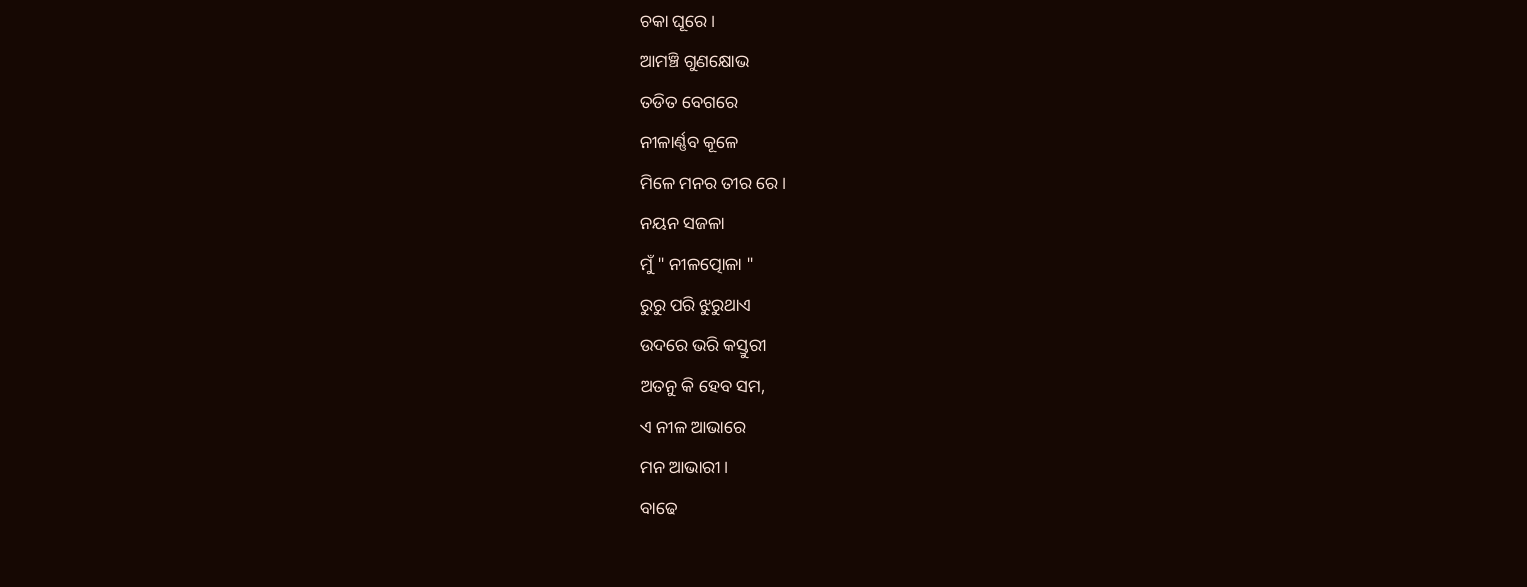ଚକା ଘୂରେ ।
ଆମଞ୍ଚି ଗୁଣକ୍ଷୋଭ
ତଡିତ ବେଗରେ
ନୀଳାର୍ଣ୍ଣବ କୂଳେ
ମିଳେ ମନର ତୀର ରେ ।
ନୟନ ସଜଳା
ମୁଁ " ନୀଳତ୍ପୋଳା "
ରୁରୁ ପରି ଝୁରୁଥାଏ
ଉଦରେ ଭରି କସ୍ତୁରୀ
ଅତନୁ କି ହେବ ସମ,
ଏ ନୀଳ ଆଭାରେ
ମନ ଆଭାରୀ।
ବାଢେ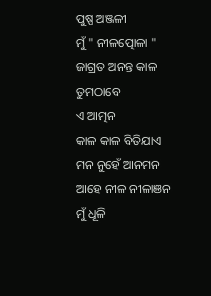ପୁଷ୍ପ ଅଞ୍ଜଳୀ
ମୁଁ " ନୀଳତ୍ପୋଳା "
ଜାଗ୍ରତ ଅନନ୍ତ କାଳ
ତୁମଠାବେ
ଏ ଆତ୍ମନ
କାଳ କାଳ ବିତିଯାଏ
ମନ ନୁହେଁ ଆନମନ
ଆହେ ନୀଳ ନୀଳାଞନ
ମୁଁ ଧୂଳି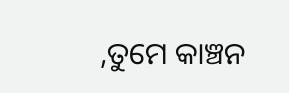,ତୁମେ କାଞ୍ଚନ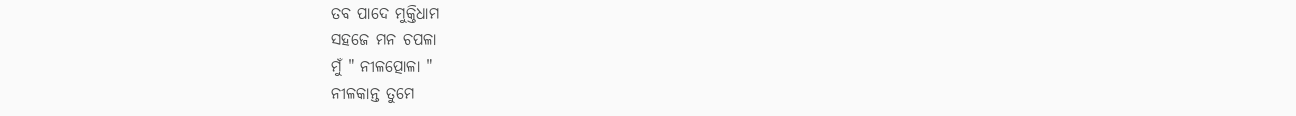ତବ ପାଦେ ମୁକ୍ତିଧାମ
ସହଜେ ମନ ଚପଳା
ମୁଁ " ନୀଳତ୍ପୋଳା "
ନୀଳକାନ୍ତ ତୁମେ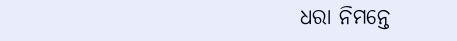ଧରା ନିମନ୍ତେ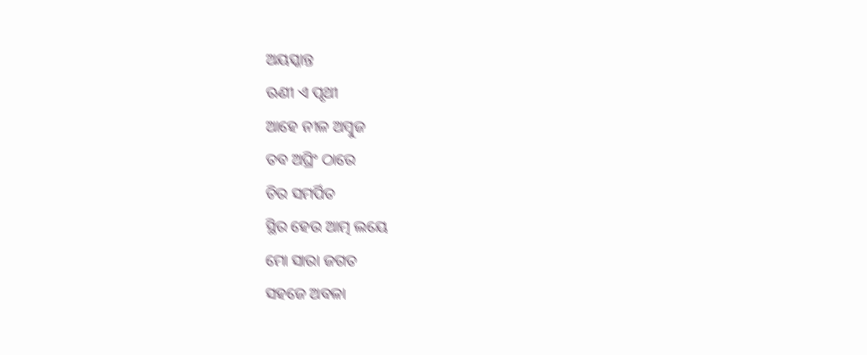ଅୟସ୍କାନ୍ତ
ଋଣୀ ଏ ପୃଥୀ
ଆହେ ନୀଳ ଅମ୍ବୁଜ
ତବ ଅଘ୍ରିଂ ଠାରେ
ଚିର ସମର୍ପିତ
ସ୍ଥିର ହେଉ ଆତ୍ମ ଲୟେ
ମୋ ସାରା ଜଗତ
ସହଜେ ଅବଳା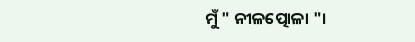ମୁଁ " ନୀଳତ୍ପୋଳା "।